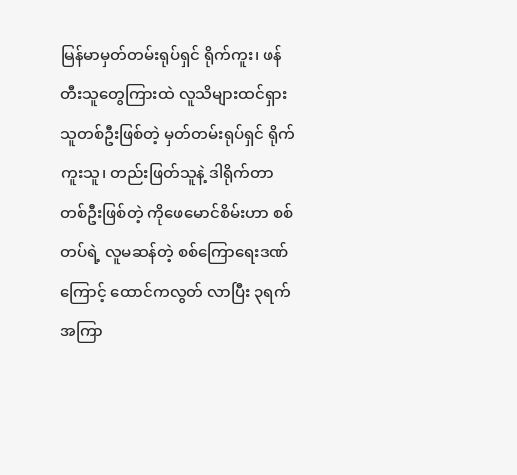မြန်မာမှတ်တမ်းရုပ်ရှင် ရိုက်ကူး၊ ဖန်တီးသူတွေကြားထဲ လူသိများထင်ရှားသူတစ်ဦးဖြစ်တဲ့ မှတ်တမ်းရုပ်ရှင် ရိုက်ကူးသူ၊ တည်းဖြတ်သူနဲ့ ဒါရိုက်တာတစ်ဦးဖြစ်တဲ့ ကိုဖေမောင်စိမ်းဟာ စစ်တပ်ရဲ့ လူမဆန်တဲ့ စစ်ကြောရေးဒဏ်ကြောင့် ထောင်ကလွတ် လာပြီး ၃ရက်အကြာ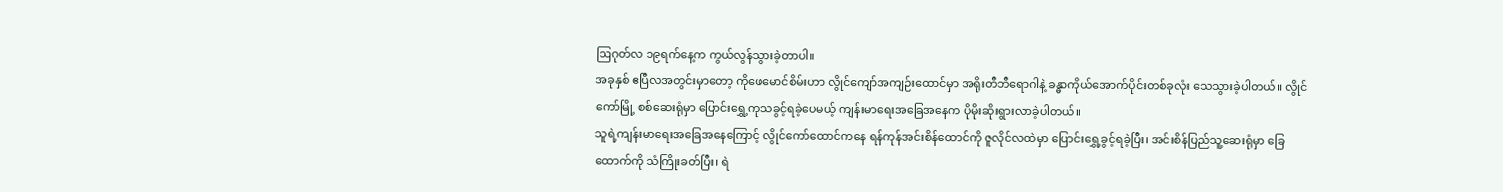ဩဂုတ်လ ၁၉ရက်နေ့က ကွယ်လွန်သွားခဲ့တာပါ။
အခုနှစ် ဧပြီလအတွင်းမှာတော့ ကိုဖေမောင်စိမ်းဟာ လွိုင်ကျော်အကျဉ်းထောင်မှာ အရိုးတီဘီရောဂါနဲ့ ခန္ဓာကိုယ်အောက်ပိုင်းတစ်ခုလုံး သေသွားခဲ့ပါတယ်။ လွိုင်ကော်မြို့ စစ်ဆေးရုံမှာ ပြောင်းရွှေ့ကုသခွင့်ရခဲ့ပေမယ့် ကျန်းမာရေးအခြေအနေက ပိုမိုးဆိုးရွားလာခဲ့ပါတယ်။
သူရဲ့ကျန်းမာရေးအခြေအနေကြောင့် လွိုင်ကော်ထောင်ကနေ ရန်ကုန်အင်းစိန်ထောင်ကို ဇူလိုင်လထဲမှာ ပြောင်းရွှေ့ခွင့်ရခဲ့ပြီး၊ အင်းစိန်ပြည်သူ့ဆေးရုံမှာ ခြေထောက်ကို သံကြိုးခတ်ပြီး၊ ရဲ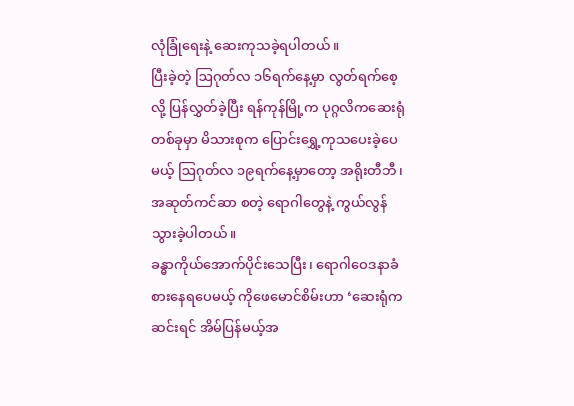လုံခြုံရေးနဲ့ ဆေးကုသခဲ့ရပါတယ်။
ပြီးခဲ့တဲ့ ဩဂုတ်လ ၁၆ရက်နေ့မှာ လွတ်ရက်စေ့လို့ ပြန်လွှတ်ခဲ့ပြီး ရန်ကုန်မြို့က ပုဂ္ဂလိကဆေးရုံတစ်ခုမှာ မိသားစုက ပြောင်းရွှေ့ကုသပေးခဲ့ပေမယ့် ဩဂုတ်လ ၁၉ရက်နေ့မှာတော့ အရိုးတီဘီ၊ အဆုတ်ကင်ဆာ စတဲ့ ရောဂါတွေနဲ့ ကွယ်လွန်သွားခဲ့ပါတယ်။
ခန္ဓာကိုယ်အောက်ပိုင်းသေပြီး၊ ရောဂါဝေဒနာခံစားနေရပေမယ့် ကိုဖေမောင်စိမ်းဟာ ‘ဆေးရုံကဆင်းရင် အိမ်ပြန်မယ့်အ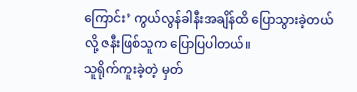ကြောင်း’ ကွယ်လွန်ခါနီးအချိန်ထိ ပြောသွားခဲ့တယ်လို့ ဇနီးဖြစ်သူက ပြောပြပါတယ်။
သူရိုက်ကူးခဲ့တဲ့ မှတ်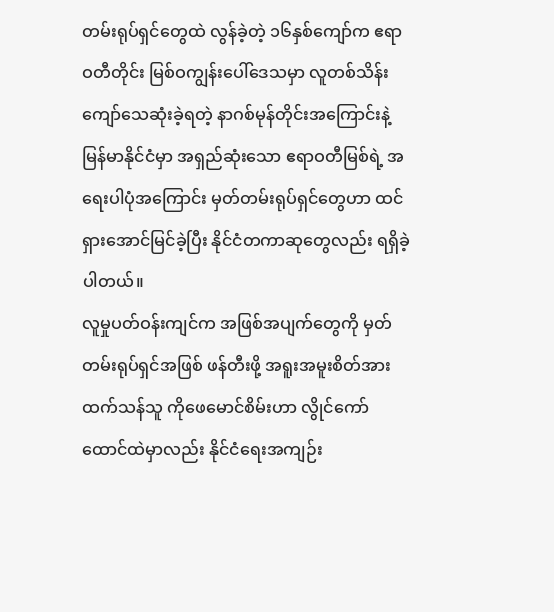တမ်းရုပ်ရှင်တွေထဲ လွန်ခဲ့တဲ့ ၁၆နှစ်ကျော်က ဧရာဝတီတိုင်း မြစ်ဝကျွန်းပေါ်ဒေသမှာ လူတစ်သိန်းကျော်သေဆုံးခဲ့ရတဲ့ နာဂစ်မုန်တိုင်းအကြောင်းနဲ့ မြန်မာနိုင်ငံမှာ အရှည်ဆုံးသော ဧရာဝတီမြစ်ရဲ့ အရေးပါပုံအကြောင်း မှတ်တမ်းရုပ်ရှင်တွေဟာ ထင်ရှားအောင်မြင်ခဲ့ပြီး နိုင်ငံတကာဆုတွေလည်း ရရှိခဲ့ပါတယ်။
လူမှုပတ်ဝန်းကျင်က အဖြစ်အပျက်တွေကို မှတ်တမ်းရုပ်ရှင်အဖြစ် ဖန်တီးဖို့ အရူးအမူးစိတ်အားထက်သန်သူ ကိုဖေမောင်စိမ်းဟာ လွိုင်ကော်ထောင်ထဲမှာလည်း နိုင်ငံရေးအကျဉ်း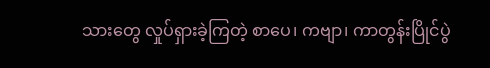သားတွေ လှုပ်ရှားခဲ့ကြတဲ့ စာပေ၊ ကဗျာ၊ ကာတွန်းပြိုင်ပွဲ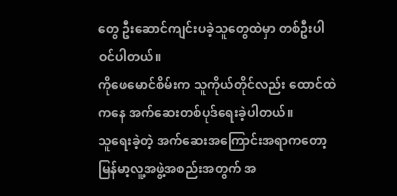တွေ ဦးဆောင်ကျင်းပခဲ့သူတွေထဲမှာ တစ်ဦးပါဝင်ပါတယ်။
ကိုဖေမောင်စိမ်းက သူကိုယ်တိုင်လည်း ထောင်ထဲကနေ အက်ဆေးတစ်ပုဒ်ရေးခဲ့ပါတယ်။
သူရေးခဲ့တဲ့ အက်ဆေးအကြောင်းအရာကတော့ မြန်မာ့လူ့အဖွဲ့အစည်းအတွက် အ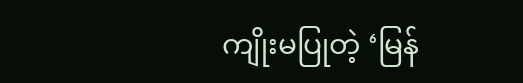ကျိုးမပြုတဲ့ ‘မြန်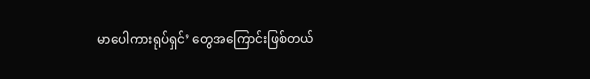မာပေါကားရုပ်ရှင်’ တွေအကြောင်းဖြစ်တယ်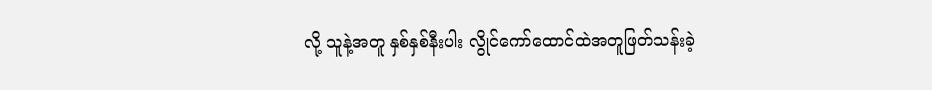လို့ သူနဲ့အတူ နှစ်နှစ်နီးပါး လွိုင်ကော်ထောင်ထဲအတူဖြတ်သန်းခဲ့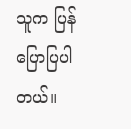သူက ပြန်ပြောပြပါတယ်။